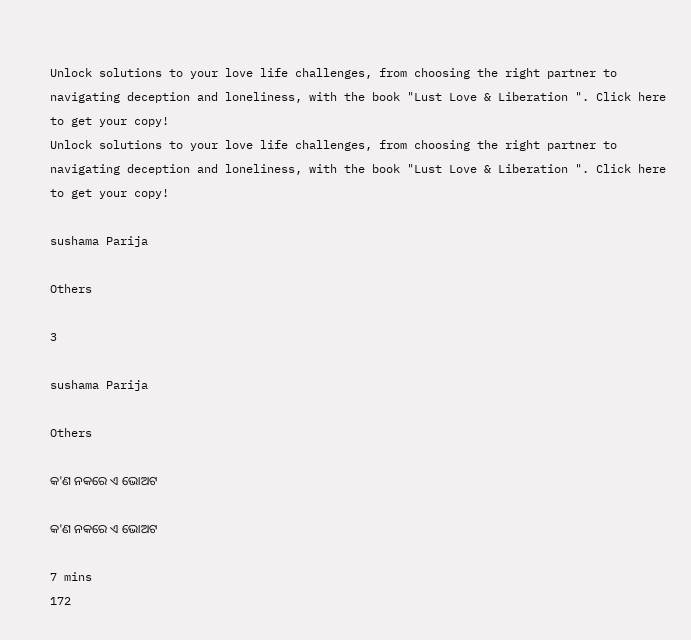Unlock solutions to your love life challenges, from choosing the right partner to navigating deception and loneliness, with the book "Lust Love & Liberation ". Click here to get your copy!
Unlock solutions to your love life challenges, from choosing the right partner to navigating deception and loneliness, with the book "Lust Love & Liberation ". Click here to get your copy!

sushama Parija

Others

3

sushama Parija

Others

କ'ଣ ନକରେ ଏ ଭୋଅଟ

କ'ଣ ନକରେ ଏ ଭୋଅଟ

7 mins
172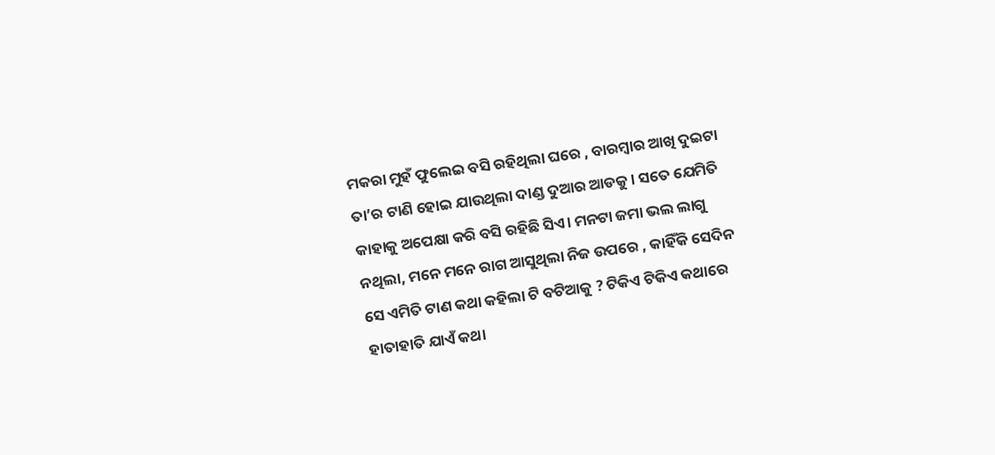ମକରା ମୁହଁ ଫୁଲେଇ ବସି ରହିଥିଲା ଘରେ , ବାରମ୍ବାର ଆଖି ଦୁଇଟା ତା’ର ଟାଣି ହୋଇ ଯାଉଥିଲା ଦାଣ୍ଡ ଦୁଆର ଆଡକୁ । ସତେ ଯେମିତି କାହାକୁ ଅପେକ୍ଷା କରି ବସି ରହିଛି ସିଏ। ମନଟା ଜମା ଭଲ ଲାଗୁ ନଥିଲା, ମନେ ମନେ ରାଗ ଆସୁଥିଲା ନିଜ ଉପରେ , କାହିଁକି ସେଦିନ ସେ ଏମିତି ଟାଣ କଥା କହିଲା ଟି ବଟିଆକୁ ? ଟିକିଏ ଟିକିଏ କଥାରେ ହାତାହାତି ଯାଏଁ କଥା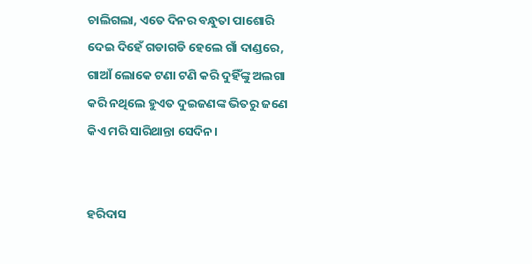ଚାଲିଗଲା, ଏତେ ଦିନର ବନ୍ଧୁତା ପାଶୋରି ଦେଇ ଦିହେଁ ଗଡାଗଡି ହେଲେ ଗାଁ ଦାଣ୍ଡରେ, ଗାଆଁ ଲୋକେ ଟଣା ଟଣି କରି ଦୁହିଁଙ୍କୁ ଅଲଗା କରି ନଥିଲେ ହୁଏତ ଦୁଇଜଣଙ୍କ ଭିତରୁ ଜଣେ କିଏ ମରି ସାରିଥାନ୍ତା ସେଦିନ।


ହରିଦାସ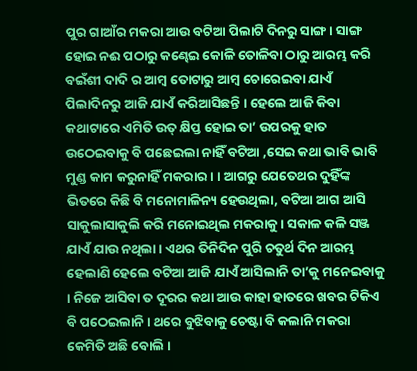ପୁର ଗାଆଁର ମକରା ଆଉ ବଟିଆ ପିଲାଟି ଦିନରୁ ସାଙ୍ଗ। ସାଙ୍ଗ ହୋଇ ନଈ ପଠାରୁ କଣ୍ଢେଇ କୋଳି ତୋଳିବା ଠାରୁ ଆରମ୍ଭ କରି ବଇଁଶୀ ଦାଦି ର ଆମ୍ବ ତୋଟାରୁ ଆମ୍ବ ଚୋରେଇବା ଯାଏଁ ପିଲାଦିନରୁ ଆଜି ଯାଏଁ କରିଆସିଛନ୍ତି । ହେଲେ ଆଜି କିବା କଥାଟାରେ ଏମିତି ଉତ୍ କ୍ଷିପ୍ତ ହୋଇ ତା’ ଉପରକୁ ହାତ ଉଠେଇବାକୁ ବି ପଛେଇଲା ନାହିଁ ବଟିଆ ,ସେଇ କଥା ଭାବି ଭାବି ମୁଣ୍ଡ କାମ କରୁନାହିଁ ମକରାର। । ଆଗରୁ ଯେତେଥର ଦୁହିଁଙ୍କ ଭିତରେ କିଛି ବି ମନୋମାଳିନ୍ୟ ହେଉଥିଲା, ବଟିଆ ଆଗ ଆସି ସାକୁଲାସାକୁଲି କରି ମନୋଇଥିଲ ମକରାକୁ। ସକାଳ କଳି ସଞ୍ଜ ଯାଏଁ ଯାଉ ନଥିଲା । ଏଥର ତିନିଦିନ ପୁରି ଚତୁର୍ଥ ଦିନ ଆରମ୍ଭ ହେଲାଣି ହେଲେ ବଟିଆ ଆଜି ଯାଏଁ ଆସିଲାନି ତା’କୁ ମନେଇବାକୁ । ନିଜେ ଆସିବା ତ ଦୂରର କଥା ଆଉ କାହା ହାତରେ ଖବର ଟିକିଏ ବି ପଠେଇଲାନି । ଥରେ ବୁଝିବାକୁ ଚେଷ୍ଟା ବି କଲାନି ମକରା କେମିତି ଅଛି ବୋଲି ।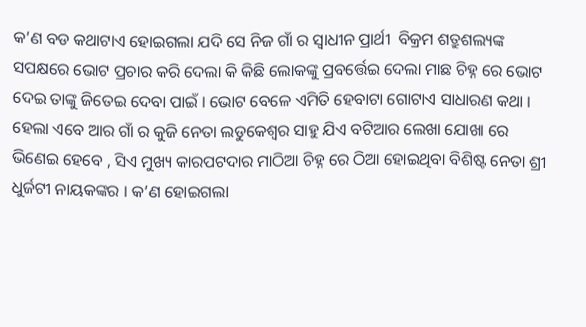କ’ଣ ବଡ କଥାଟାଏ ହୋଇଗଲା ଯଦି ସେ ନିଜ ଗାଁ ର ସ୍ୱାଧୀନ ପ୍ରାର୍ଥୀ  ବିକ୍ରମ ଶତ୍ରୁଶଲ୍ୟଙ୍କ ସପକ୍ଷରେ ଭୋଟ ପ୍ରଚାର କରି ଦେଲା କି କିଛି ଲୋକଙ୍କୁ ପ୍ରବର୍ତ୍ତେଇ ଦେଲା ମାଛ ଚିହ୍ନ ରେ ଭୋଟ ଦେଇ ତାଙ୍କୁ ଜିତେଇ ଦେବା ପାଇଁ । ଭୋଟ ବେଳେ ଏମିତି ହେବାଟା ଗୋଟାଏ ସାଧାରଣ କଥା । ହେଲା ଏବେ ଆର ଗାଁ ର କୁଜି ନେତା ଲଡୁକେଶ୍ୱର ସାହୁ ଯିଏ ବଟିଆର ଲେଖା ଯୋଖା ରେ ଭିଣେଇ ହେବେ , ସିଏ ମୁଖ୍ୟ କାରପଟଦାର ମାଠିଆ ଚିହ୍ନ ରେ ଠିଆ ହୋଇଥିବା ବିଶିଷ୍ଟ ନେତା ଶ୍ରୀ ଧୁର୍ଜଟୀ ନାୟକଙ୍କର । କ’ଣ ହୋଇଗଲା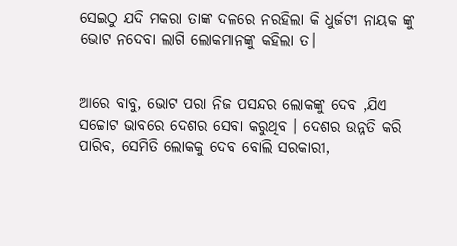ସେଇଠୁ ଯଦି ମକରା ତାଙ୍କ ଦଳରେ ନରହିଲା କି ଧୁର୍ଜଟୀ ନାୟକ ଙ୍କୁ ଭୋଟ ନଦେବା ଲାଗି ଲୋକମାନଙ୍କୁ କହିଲା ତ।


ଆରେ ବାବୁ, ଭୋଟ ପରା ନିଜ ପସନ୍ଦର ଲୋକଙ୍କୁ ଦେବ ,ଯିଏ ସଚ୍ଚୋଟ ଭାବରେ ଦେଶର ସେବା କରୁଥିବ । ଦେଶର ଉନ୍ନତି କରି ପାରିବ, ସେମିତି ଲୋକକୁ ଦେବ ବୋଲି ସରକାରୀ,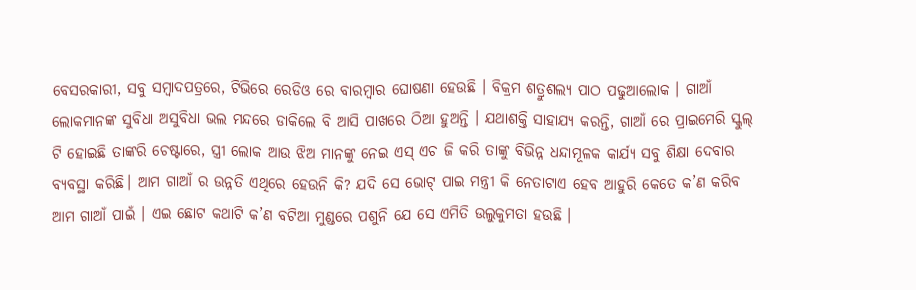ବେସରକାରୀ, ସବୁ ସମ୍ବାଦପତ୍ରରେ, ଟିଭିରେ ରେଡିଓ ରେ ବାରମ୍ବାର ଘୋଷଣା ହେଉଛି । ବିକ୍ରମ ଶତ୍ରୁଶଲ୍ୟ ପାଠ ପଢୁଆଲୋକ । ଗାଆଁ ଲୋକମାନଙ୍କ ସୁବିଧା ଅସୁବିଧା ଭଲ ମନ୍ଦରେ ଡାକିଲେ ବି ଆସି ପାଖରେ ଠିଆ ହୁଅନ୍ତି । ଯଥାଶକ୍ତି ସାହାଯ୍ୟ କରନ୍ତି, ଗାଆଁ ରେ ପ୍ରାଇମେରି ସ୍କୁଲ୍ ଟି ହୋଇଛି ତାଙ୍କରି ଚେଷ୍ଟାରେ, ସ୍ତ୍ରୀ ଲୋକ ଆଉ ଝିଅ ମାନଙ୍କୁ ନେଇ ଏସ୍ ଏଚ ଜି କରି ତାଙ୍କୁ ବିଭିନ୍ନ ଧନ୍ଦାମୂଳକ କାର୍ଯ୍ୟ ସବୁ ଶିକ୍ଷା ଦେବାର ବ୍ୟବସ୍ଥା କରିଛି। ଆମ ଗାଆଁ ର ଉନ୍ନତି ଏଥିରେ ହେଉନି କି? ଯଦି ସେ ଭୋଟ୍ ପାଇ ମନ୍ତ୍ରୀ କି ନେତାଟାଏ ହେବ ଆହୁରି କେତେ କ’ଣ କରିବ ଆମ ଗାଆଁ ପାଇଁ । ଏଇ ଛୋଟ କଥାଟି କ’ଣ ବଟିଆ ମୁଣ୍ଡରେ ପଶୁନି ଯେ ସେ ଏମିତି ଉଲୁକୁମତା ହଉଛି ।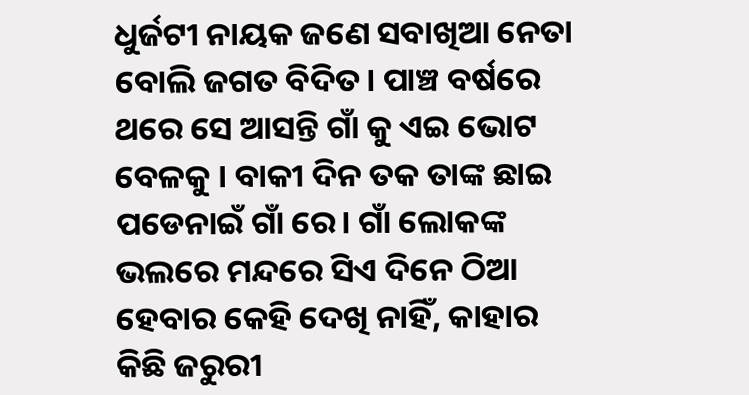ଧୁର୍ଜଟୀ ନାୟକ ଜଣେ ସବାଖିଆ ନେତା ବୋଲି ଜଗତ ବିଦିତ। ପାଞ୍ଚ ବର୍ଷରେ ଥରେ ସେ ଆସନ୍ତି ଗାଁ କୁ ଏଇ ଭୋଟ ବେଳକୁ । ବାକୀ ଦିନ ତକ ତାଙ୍କ ଛାଇ ପଡେନାଇଁ ଗାଁ ରେ। ଗାଁ ଲୋକଙ୍କ ଭଲରେ ମନ୍ଦରେ ସିଏ ଦିନେ ଠିଆ ହେବାର କେହି ଦେଖି ନାହିଁ, କାହାର କିଛି ଜରୁରୀ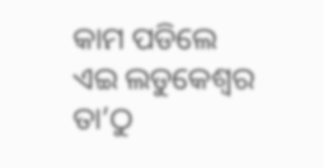କାମ ପଡିଲେ ଏଇ ଲଡୁକେଶ୍ୱର ତା’ଠୁ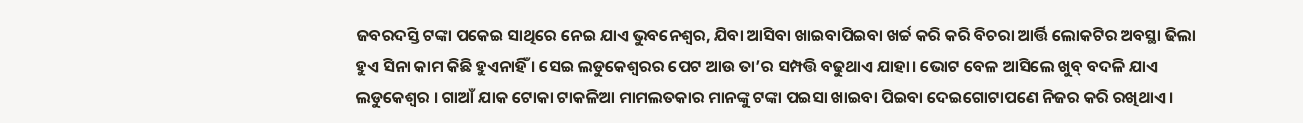ଜବରଦସ୍ତି ଟଙ୍କା ପକେଇ ସାଥିରେ ନେଇ ଯାଏ ଭୁବନେଶ୍ଵର, ଯିବା ଆସିବା ଖାଇବାପିଇବା ଖର୍ଚ୍ଚ କରି କରି ବିଚରା ଆର୍ତ୍ତି ଲୋକଟିର ଅବସ୍ଥା ଢିଲା ହୁଏ ସିନା କାମ କିଛି ହୁଏନାହିଁ । ସେଇ ଲଡୁକେଶ୍ୱରର ପେଟ ଆଉ ତା’ର ସମ୍ପତ୍ତି ବଢୁଥାଏ ଯାହା। ଭୋଟ ବେଳ ଆସିଲେ ଖୁବ୍ ବଦଳି ଯାଏ ଲଡୁକେଶ୍ୱର । ଗାଆଁ ଯାକ ଟୋକା ଟାକଳିଆ ମାମଲତକାର ମାନଙ୍କୁ ଟଙ୍କା ପଇସା ଖାଇବା ପିଇବା ଦେଇଗୋଟାପଣେ ନିଜର କରି ରଖିଥାଏ ।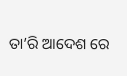ତା’ରି ଆଦେଶ ରେ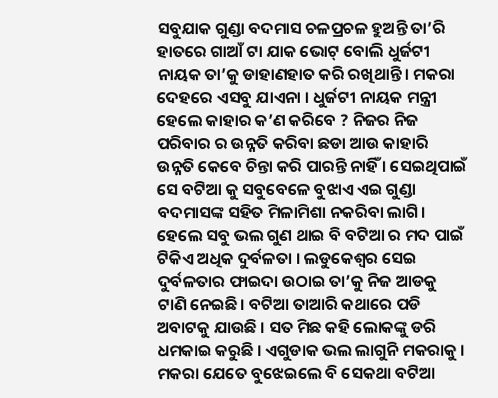ସବୁଯାକ ଗୁଣ୍ଡା ବଦମାସ ଚଳପ୍ରଚଳ ହୁଅନ୍ତି ତା’ରି ହାତରେ ଗାଆଁ ଟା ଯାକ ଭୋଟ୍ ବୋଲି ଧୁର୍ଜଟୀ ନାୟକ ତା’କୁ ଡାହାଣହାତ କରି ରଖିଥାନ୍ତି । ମକରା ଦେହରେ ଏସବୁ ଯାଏନା । ଧୁର୍ଜଟୀ ନାୟକ ମନ୍ତ୍ରୀ ହେଲେ କାହାର କ’ଣ କରିବେ ? ନିଜର ନିଜ ପରିବାର ର ଉନ୍ନତି କରିବା ଛଡା ଆଉ କାହାରି ଉନ୍ନତି କେବେ ଚିନ୍ତା କରି ପାରନ୍ତି ନାହିଁ । ସେଇଥିପାଇଁ ସେ ବଟିଆ କୁ ସବୁବେଳେ ବୁଝାଏ ଏଇ ଗୁଣ୍ଡା ବଦମାସଙ୍କ ସହିତ ମିଳାମିଶା ନକରିବା ଲାଗି। ହେଲେ ସବୁ ଭଲ ଗୁଣ ଥାଇ ବି ବଟିଆ ର ମଦ ପାଇଁ ଟିକିଏ ଅଧିକ ଦୁର୍ବଳତା । ଲଡୁକେଶ୍ୱର ସେଇ ଦୁର୍ବଳତାର ଫାଇଦା ଉଠାଇ ତା’କୁ ନିଜ ଆଡକୁ ଟାଣି ନେଇଛି। ବଟିଆ ତାଆରି କଥାରେ ପଡି ଅବାଟକୁ ଯାଉଛି । ସତ ମିଛ କହି ଲୋକଙ୍କୁ ଡରି ଧମକାଇ କରୁଛି । ଏଗୁଡାକ ଭଲ ଲାଗୁନି ମକରାକୁ । ମକରା ଯେତେ ବୁଝେଇଲେ ବି ସେକଥା ବଟିଆ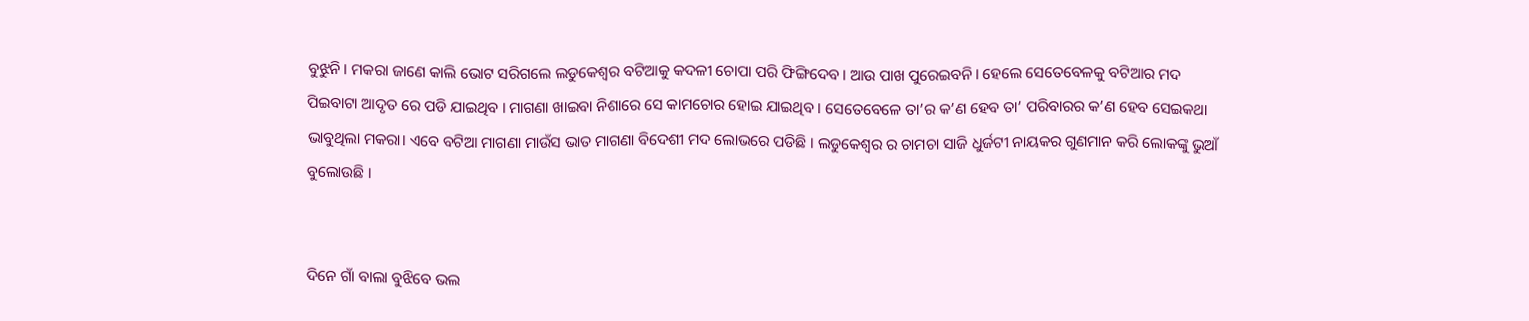ବୁଝୁନି। ମକରା ଜାଣେ କାଲି ଭୋଟ ସରିଗଲେ ଲଡୁକେଶ୍ୱର ବଟିଆକୁ କଦଳୀ ଚୋପା ପରି ଫିଙ୍ଗିଦେବ। ଆଉ ପାଖ ପୁରେଇବନି। ହେଲେ ସେତେବେଳକୁ ବଟିଆର ମଦ ପିଇବାଟା ଆଦୃତ ରେ ପଡି ଯାଇଥିବ । ମାଗଣା ଖାଇବା ନିଶାରେ ସେ କାମଚୋର ହୋଇ ଯାଇଥିବ । ସେତେବେଳେ ତା’ର କ’ଣ ହେବ ତା’ ପରିବାରର କ’ଣ ହେବ ସେଇକଥା ଭାବୁଥିଲା ମକରା। ଏବେ ବଟିଆ ମାଗଣା ମାଉଁସ ଭାତ ମାଗଣା ବିଦେଶୀ ମଦ ଲୋଭରେ ପଡିଛି । ଲଡୁକେଶ୍ୱର ର ଚାମଚା ସାଜି ଧୁର୍ଜଟୀ ନାୟକର ଗୁଣମାନ କରି ଲୋକଙ୍କୁ ଭୁଆଁ ବୁଲୋଉଛି ।


ଦିନେ ଗାଁ ବାଲା ବୁଝିବେ ଭଲ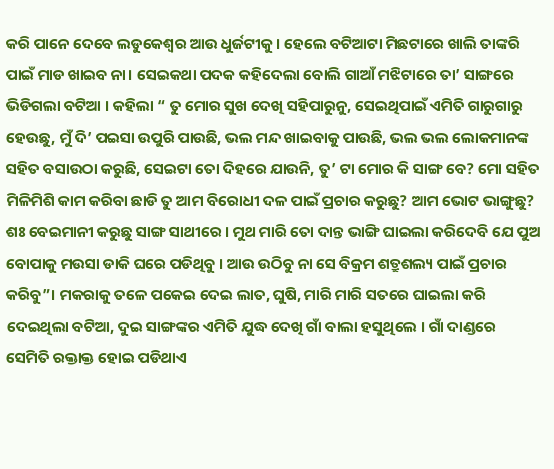କରି ପାନେ ଦେବେ ଲଡୁକେଶ୍ୱର ଆଉ ଧୁର୍ଜଟୀକୁ। ହେଲେ ବଟିଆଟା ମିଛଟାରେ ଖାଲି ତାଙ୍କରି ପାଇଁ ମାଡ ଖାଇବ ନା। ସେଇକଥା ପଦକ କହିଦେଲା ବୋଲି ଗାଆଁ ମଝିଟାରେ ତା’ ସାଙ୍ଗରେ ଭିଡିଗଲା ବଟିଆ । କହିଲା “ ତୁ ମୋର ସୁଖ ଦେଖି ସହିପାରୁନୁ, ସେଇଥିପାଇଁ ଏମିତି ଗାରୁଗାରୁ ହେଉଛୁ, ମୁଁ ଦି’ ପଇସା ଉପୁରି ପାଉଛି, ଭଲ ମନ୍ଦ ଖାଇବାକୁ ପାଉଛି, ଭଲ ଭଲ ଲୋକମାନଙ୍କ ସହିତ ବସାଉଠା କରୁଛି, ସେଇଟା ତୋ ଦିହରେ ଯାଉନି, ତୁ’ ଟା ମୋର କି ସାଙ୍ଗ ବେ? ମୋ ସହିତ ମିଳିମିଶି କାମ କରିବା ଛାଡି ତୁ ଆମ ବିରୋଧୀ ଦଳ ପାଇଁ ପ୍ରଚାର କରୁଛୁ? ଆମ ଭୋଟ ଭାଙ୍ଗୁଛୁ? ଶଃ ବେଇମାନୀ କରୁଛୁ ସାଙ୍ଗ ସାଥୀରେ । ମୁଥ ମାରି ତୋ ଦାନ୍ତ ଭାଙ୍ଗି ଘାଇଲା କରିଦେବି ଯେ ପୁଅ ବୋପାକୁ ମଉସା ଡାକି ଘରେ ପଡିଥିବୁ । ଆଉ ଉଠିବୁ ନା ସେ ବିକ୍ରମ ଶତ୍ରୁଶଲ୍ୟ ପାଇଁ ପ୍ରଚାର କରିବୁ”। ମକରାକୁ ତଳେ ପକେଇ ଦେଇ ଲାତ, ଘୁଷି, ମାରି ମାରି ସତରେ ଘାଇଲା କରି ଦେଇଥିଲା ବଟିଆ, ଦୁଇ ସାଙ୍ଗଙ୍କର ଏମିତି ଯୁଦ୍ଧ ଦେଖି ଗାଁ ବାଲା ହସୁଥିଲେ । ଗାଁ ଦାଣ୍ଡରେ ସେମିତି ରକ୍ତାକ୍ତ ହୋଇ ପଡିଥାଏ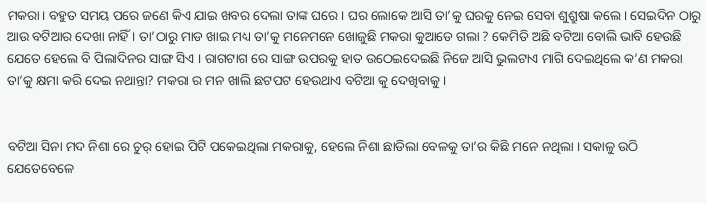ମକରା। ବହୁତ ସମୟ ପରେ ଜଣେ କିଏ ଯାଇ ଖବର ଦେଲା ତାଙ୍କ ଘରେ। ଘର ଲୋକେ ଆସି ତା’କୁ ଘରକୁ ନେଇ ସେବା ଶୁଶ୍ରୁଷା କଲେ। ସେଇଦିନ ଠାରୁ ଆଉ ବଟିଆର ଦେଖା ନାହିଁ । ତା’ଠାରୁ ମାଡ ଖାଇ ମଧ୍ୟ ତା’କୁ ମନେମନେ ଖୋଜୁଛି ମକରା କୁଆଡେ ଗଲା ? କେମିତି ଅଛି ବଟିଆ ବୋଲି ଭାବି ହେଉଛି ଯେତେ ହେଲେ ବି ପିଲାଦିନର ସାଙ୍ଗ ସିଏ । ରାଗଟାଗ ରେ ସାଙ୍ଗ ଉପରକୁ ହାତ ଉଠେଇଦେଇଛି ନିଜେ ଆସି ଭୁଲଟାଏ ମାଗି ଦେଇଥିଲେ କ’ଣ ମକରା ତା’କୁ କ୍ଷମା କରି ଦେଇ ନଥାନ୍ତା? ମକରା ର ମନ ଖାଲି ଛଟପଟ ହେଉଥାଏ ବଟିଆ କୁ ଦେଖିବାକୁ ।


ବଟିଆ ସିନା ମଦ ନିଶା ରେ ଚୁର୍ ହୋଇ ପିଟି ପକେଇଥିଲା ମକରାକୁ, ହେଲେ ନିଶା ଛାଡିଲା ବେଳକୁ ତା’ର କିଛି ମନେ ନଥିଲା । ସକାଳୁ ଉଠି ଯେତେବେଳେ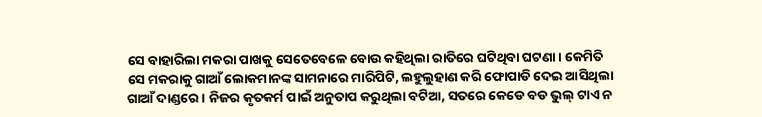ସେ ବାହାରିଲା ମକରା ପାଖକୁ ସେତେବେଳେ ବୋଉ କହିଥିଲା ରାତିରେ ଘଟିଥିବା ଘଟଣା। କେମିତି ସେ ମକରାକୁ ଗାଆଁ ଲୋକମାନଙ୍କ ସାମନାରେ ମାରିପିଟି, ଲହୁଲୁହାଣ କରି ଫୋପାଡି ଦେଇ ଆସିଥିଲା ଗାଆଁ ଦାଣ୍ଡରେ । ନିଜର କୃତକର୍ମ ପାଇଁ ଅନୁତାପ କରୁଥିଲା ବଟିଆ, ସତରେ କେଡେ ବଡ ଭୁଲ୍ ଟାଏ ନ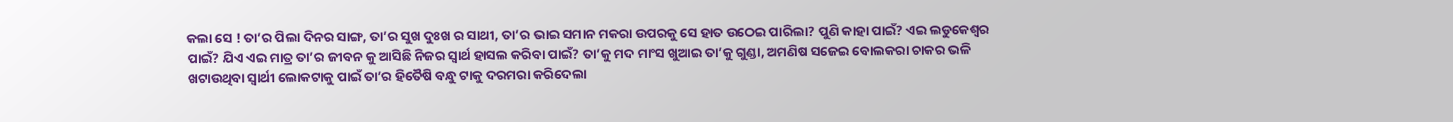କଲା ସେ ! ତା’ର ପିଲା ଦିନର ସାଙ୍ଗ, ତା’ର ସୁଖ ଦୁଃଖ ର ସାଥୀ, ତା’ର ଭାଇ ସମାନ ମକରା ଉପରକୁ ସେ ହାତ ଉଠେଇ ପାରିଲା? ପୁଣି କାହା ପାଇଁ? ଏଇ ଲଡୁକେଶ୍ୱର ପାଇଁ? ଯିଏ ଏଇ ମାତ୍ର ତା’ର ଜୀବନ କୁ ଆସିଛି ନିଜର ସ୍ୱାର୍ଥ ହାସଲ କରିବା ପାଇଁ? ତା’କୁ ମଦ ମାଂସ ଖୁଆଇ ତା’କୁ ଗୁଣ୍ଡା, ଅମଣିଷ ସଜେଇ ବୋଲକରା ଚାକର ଭଳି ଖଟାଉଥିବା ସ୍ୱାର୍ଥୀ ଲୋକଟାକୁ ପାଇଁ ତା’ର ହିତୈଷି ବନ୍ଧୁ ଟାକୁ ଦରମରା କରିଦେଲା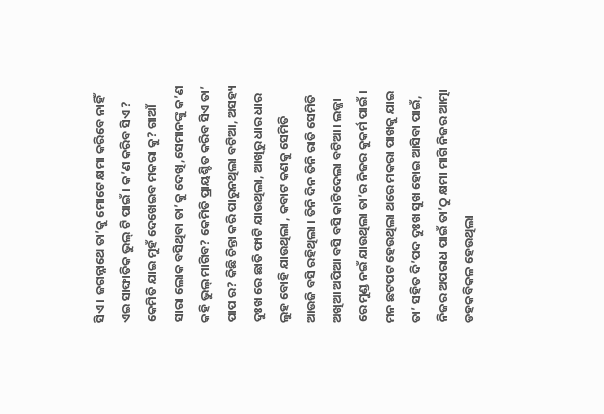ସିଏ । ଜଗନ୍ନାଥେ ତା’କୁ ମୋଟେ କ୍ଷମା କରିବେ ନାହିଁ ଏଇ ସାଙ୍ଘାତିକ ଭୁଲ୍ ଟି ପାଇଁ । କ’ଣ କରିବ ସିଏ ? କେମିତି ଯାଇ ମୁହଁ ଦେଖେଇବ ମକରା କୁ? ଗାଆଁ ସାରା ଲୋକ ବସିଥିବା ତା’କୁ ଦେଖି,ସେମାନଙ୍କୁ କ’ଣ କହି ଭୁଲ୍ ମାଗିବ? କେମିତି ପ୍ରାୟଶ୍ଚିତ କରିବ ସିଏ ତା’ ପାପ ର? କିଛି ଚିନ୍ତା କରି ପାରୁନଥିଲା ବଟିଆ, ଅସହ୍ୟ ଦୁଃଖ ରେ ଛାତି ଫାଟି ଯାଉଥିଲା, ଆଖିରୁ ଧାର ଧାର ଲୁହ ବୋହି ଯାଉଥିଲା , କବାଟ କଣକୁ ସେମିତି ଆଉଜି ବସି ରହିଥିଲା । ତିନି ଦିନ ତିନି ରାତି ସେମିତି ଅଖିଆ ଅପିଆ ବସି ବସି କାଟିଦେଲା ବଟିଆ। ଲଜ୍ଜା ରେ ମୁଣ୍ଡ ନଇଁ ଯାଉଥିଲା ତା’ର ନିଜର କୁକର୍ମ ପାଇଁ । ମନ ଛଟପଟ ହେଉଥିଲା ଥରେ ମକରା ପାଖକୁ ଯାଇ ତା’ ସହିତ ଦି’ପଦ ଦୁଃଖ ସୁଖ ହୋଇ ଆସିବା ପାଇଁ, ନିଜର ଅପରାଧ ପାଇଁ ତା’ଠୁ କ୍ଷମା ମାଗି ନିଜର ଆତ୍ମା ଡହକବିକଳ ହେଉଥିଲା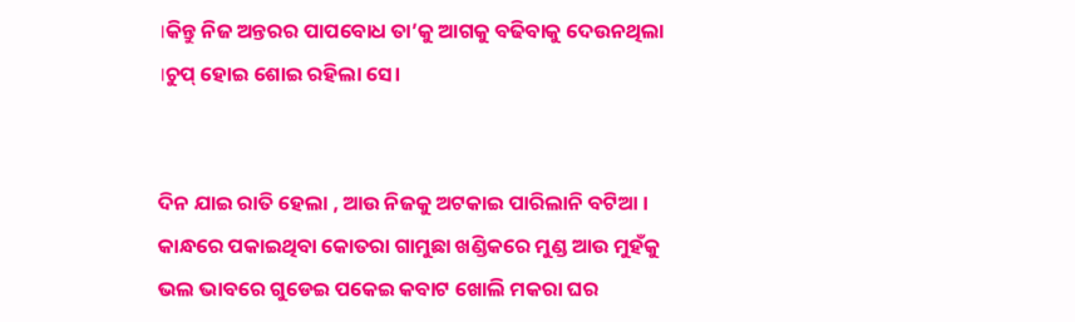।କିନ୍ତୁ ନିଜ ଅନ୍ତରର ପାପବୋଧ ତା’କୁ ଆଗକୁ ବଢିବାକୁ ଦେଉନଥିଲା ।ଚୁପ୍ ହୋଇ ଶୋଇ ରହିଲା ସେ।


ଦିନ ଯାଇ ରାତି ହେଲା , ଆଉ ନିଜକୁ ଅଟକାଇ ପାରିଲାନି ବଟିଆ । କାନ୍ଧରେ ପକାଇଥିବା କୋତରା ଗାମୁଛା ଖଣ୍ଡିକରେ ମୁଣ୍ଡ ଆଉ ମୁହଁକୁ ଭଲ ଭାବରେ ଗୁଡେଇ ପକେଇ କବାଟ ଖୋଲି ମକରା ଘର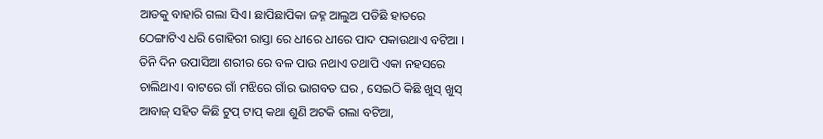ଆଡକୁ ବାହାରି ଗଲା ସିଏ। ଛାପିଛାପିକା ଜହ୍ନ ଆଲୁଅ ପଡିଛି ହାତରେ ଠେଙ୍ଗାଟିଏ ଧରି ଗୋହିରୀ ରାସ୍ତା ରେ ଧୀରେ ଧୀରେ ପାଦ ପକାଉଥାଏ ବଟିଆ । ତିନି ଦିନ ଉପାସିଆ ଶରୀର ରେ ବଳ ପାଉ ନଥାଏ ତଥାପି ଏକା ନହସରେ ଚାଲିଥାଏ। ବାଟରେ ଗାଁ ମଝିରେ ଗାଁର ଭାଗବତ ଘର , ସେଇଠି କିଛି ଖୁସ୍ ଖୁସ୍ ଆବାଜ୍ ସହିତ କିଛି ଟୁପ୍ ଟାପ୍ କଥା ଶୁଣି ଅଟକି ଗଲା ବଟିଆ,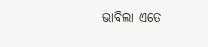ଭାବିଲା ଏତେ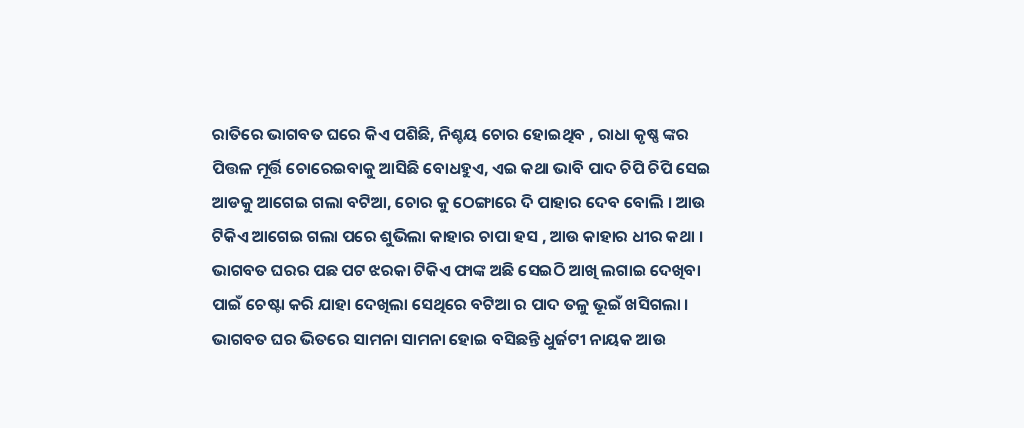ରାତିରେ ଭାଗବତ ଘରେ କିଏ ପଶିଛି, ନିଶ୍ଚୟ ଚୋର ହୋଇଥିବ , ରାଧା କୃଷ୍ଣ ଙ୍କର ପିତ୍ତଳ ମୂର୍ତ୍ତି ଚୋରେଇବାକୁ ଆସିଛି ବୋଧହୁଏ, ଏଇ କଥା ଭାବି ପାଦ ଚିପି ଚିପି ସେଇ ଆଡକୁ ଆଗେଇ ଗଲା ବଟିଆ, ଚୋର କୁ ଠେଙ୍ଗାରେ ଦି ପାହାର ଦେବ ବୋଲି । ଆଉ ଟିକିଏ ଆଗେଇ ଗଲା ପରେ ଶୁଭିଲା କାହାର ଚାପା ହସ , ଆଉ କାହାର ଧୀର କଥା । ଭାଗବତ ଘରର ପଛ ପଟ ଝରକା ଟିକିଏ ଫାଙ୍କ ଅଛି ସେଇଠି ଆଖି ଲଗାଇ ଦେଖିବା ପାଇଁ ଚେଷ୍ଟା କରି ଯାହା ଦେଖିଲା ସେଥିରେ ବଟିଆ ର ପାଦ ତଳୁ ଭୂଇଁ ଖସିଗଲା । ଭାଗବତ ଘର ଭିତରେ ସାମନା ସାମନା ହୋଇ ବସିଛନ୍ତି ଧୁର୍ଜଟୀ ନାୟକ ଆଉ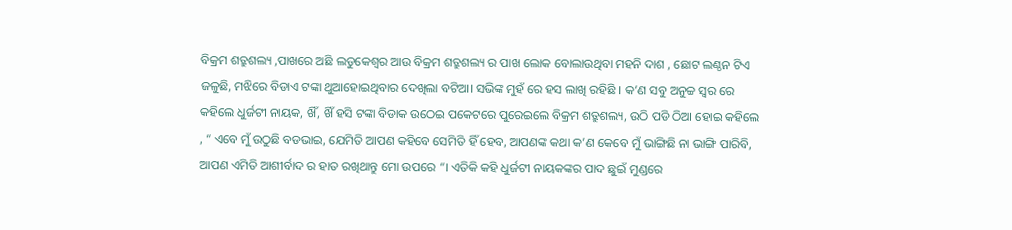ବିକ୍ରମ ଶତ୍ରୁଶଲ୍ୟ ,ପାଖରେ ଅଛି ଲଡୁକେଶ୍ୱର ଆଉ ବିକ୍ରମ ଶତ୍ରୁଶଲ୍ୟ ର ପାଖ ଲୋକ ବୋଲାଉଥିବା ମହନି ଦାଶ , ଛୋଟ ଲଣ୍ଠନ ଟିଏ ଜଳୁଛି, ମଝିରେ ବିଡାଏ ଟଙ୍କା ଥୁଆହୋଇଥିବାର ଦେଖିଲା ବଟିଆ। ସଭିଙ୍କ ମୁହଁ ରେ ହସ ଲାଖି ରହିଛି । କ’ଣ ସବୁ ଅନୁଚ୍ଚ ସ୍ୱର ରେ କହିଲେ ଧୁର୍ଜଟୀ ନାୟକ, ଖିଁ, ଖିଁ ହସି ଟଙ୍କା ବିଡାକ ଉଠେଇ ପକେଟରେ ପୁରେଇଲେ ବିକ୍ରମ ଶତ୍ରୁଶଲ୍ୟ, ଉଠି ପଡି ଠିଆ ହୋଇ କହିଲେ , “ ଏବେ ମୁଁ ଉଠୁଛି ବଡଭାଇ, ଯେମିତି ଆପଣ କହିବେ ସେମିତି ହିଁ ହେବ, ଆପଣଙ୍କ କଥା କ’ଣ କେବେ ମୁଁ ଭାଙ୍ଗିଛି ନା ଭାଙ୍ଗି ପାରିବି, ଆପଣ ଏମିତି ଆଶୀର୍ବାଦ ର ହାତ ରଖିଥାନ୍ତୁ ମୋ ଉପରେ “। ଏତିକି କହି ଧୁର୍ଜଟୀ ନାୟକଙ୍କର ପାଦ ଛୁଇଁ ମୁଣ୍ଡରେ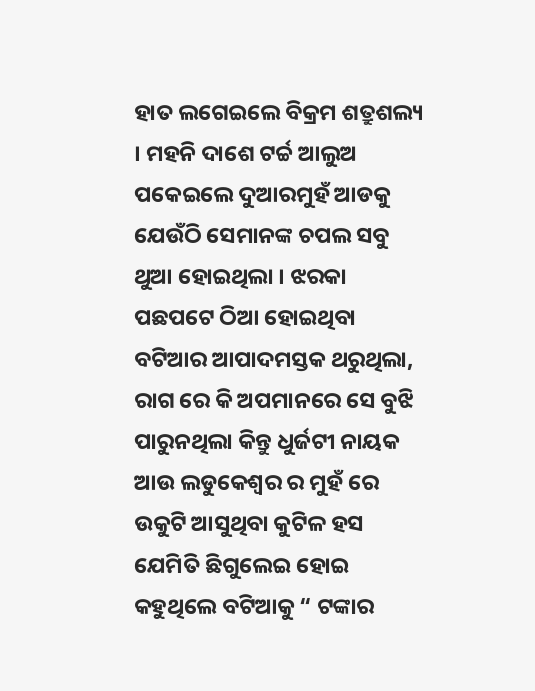ହାତ ଲଗେଇଲେ ବିକ୍ରମ ଶତ୍ରୁଶଲ୍ୟ । ମହନି ଦାଶେ ଟର୍ଚ୍ଚ ଆଲୁଅ ପକେଇଲେ ଦୁଆରମୁହଁ ଆଡକୁ ଯେଉଁଠି ସେମାନଙ୍କ ଚପଲ ସବୁ ଥୁଆ ହୋଇଥିଲା । ଝରକା ପଛପଟେ ଠିଆ ହୋଇଥିବା ବଟିଆର ଆପାଦମସ୍ତକ ଥରୁଥିଲା, ରାଗ ରେ କି ଅପମାନରେ ସେ ବୁଝି ପାରୁନଥିଲା କିନ୍ତୁ ଧୁର୍ଜଟୀ ନାୟକ ଆଉ ଲଡୁକେଶ୍ୱର ର ମୁହଁ ରେ ଉକୁଟି ଆସୁଥିବା କୁଟିଳ ହସ ଯେମିତି ଛିଗୁଲେଇ ହୋଇ କହୁଥିଲେ ବଟିଆକୁ “ ଟଙ୍କାର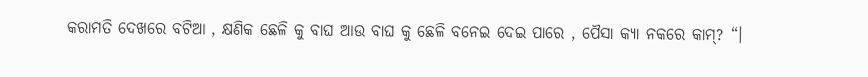କରାମତି ଦେଖରେ ବଟିଆ , କ୍ଷଣିକ ଛେଳି କୁ ବାଘ ଆଉ ବାଘ କୁ ଛେଳି ବନେଇ ଦେଇ ପାରେ , ପୈସା କ୍ୟା ନକରେ କାମ୍? “।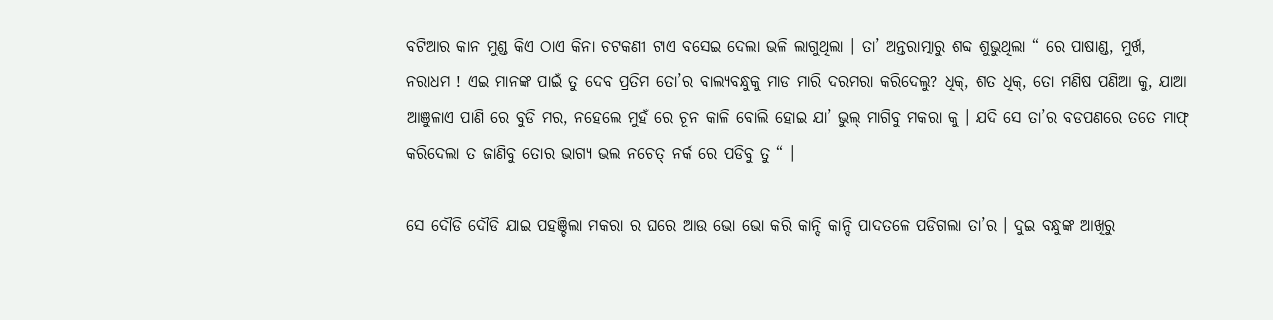ବଟିଆର କାନ ମୁଣ୍ଡ କିଏ ଠାଏ କିନା ଚଟକଣୀ ଟାଏ ବସେଇ ଦେଲା ଭଳି ଲାଗୁଥିଲା । ତା’ ଅନ୍ତରାତ୍ମାରୁ ଶବ୍ଦ ଶୁଭୁଥିଲା “ ରେ ପାଷାଣ୍ଡ, ମୁର୍ଖ, ନରାଧମ ! ଏଇ ମାନଙ୍କ ପାଇଁ ତୁ ଦେବ ପ୍ରତିମ ତୋ’ର ବାଲ୍ୟବନ୍ଧୁକୁ ମାଡ ମାରି ଦରମରା କରିଦେଲୁ? ଧିକ୍, ଶତ ଧିକ୍, ତୋ ମଣିଷ ପଣିଆ କୁ, ଯାଆ ଆଞୁଳାଏ ପାଣି ରେ ବୁଡି ମର, ନହେଲେ ମୁହଁ ରେ ଚୂନ କାଳି ବୋଲି ହୋଇ ଯା’ ଭୁଲ୍ ମାଗିବୁ ମକରା କୁ । ଯଦି ସେ ତା’ର ବଡପଣରେ ତତେ ମାଫ୍ କରିଦେଲା ତ ଜାଣିବୁ ତୋର ଭାଗ୍ୟ ଭଲ ନଚେତ୍ ନର୍କ ରେ ପଡିବୁ ତୁ “ ।

ସେ ଦୌଡି ଦୌଡି ଯାଇ ପହଞ୍ଚିଲା ମକରା ର ଘରେ ଆଉ ଭୋ ଭୋ କରି କାନ୍ଦି କାନ୍ଦି ପାଦତଳେ ପଡିଗଲା ତା’ର । ଦୁଇ ବନ୍ଧୁଙ୍କ ଆଖିରୁ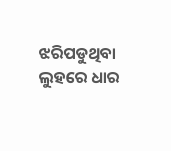ଝରିପଡୁଥିବା ଲୁହରେ ଧାର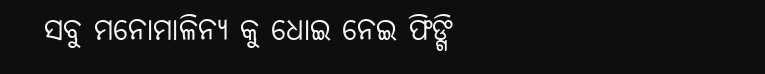ସବୁ ମନୋମାଳିନ୍ୟ କୁ ଧୋଇ ନେଇ ଫିଙ୍ଗି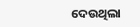ଦେଉଥିଲା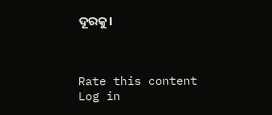ଦୂରକୁ।



Rate this content
Log in